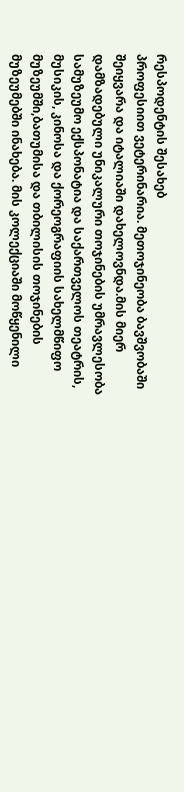რესპოდენტის შესახებ
პროფესიით ვეტერინარია. მეთოჯინეობა ბავშვობაში შეიყვარა და იტალიაში დახელოვნდა.მის მიერ დამზადებული უნიკალური თოჯინების უმრავლესობა სამუზეუმო ექსპონატია და საქართველოს თეატრის, მუსიკის, კინოსა და ქორეოგრაფიის სახელმწიფო მუზეუმში,ბათუმისა და თბილისის თოჯინების მუზეუმებში ინახება. მის კოლექციაში მოწყენილი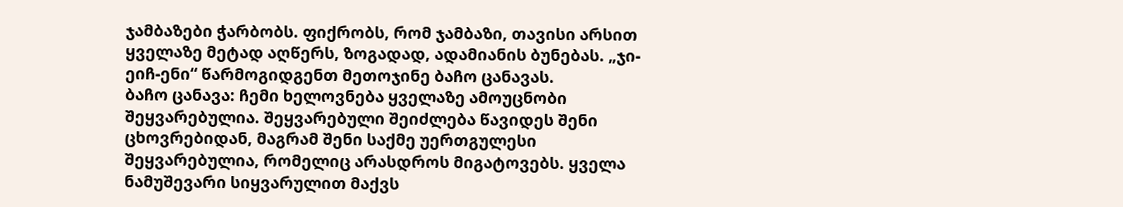ჯამბაზები ჭარბობს. ფიქრობს, რომ ჯამბაზი, თავისი არსით ყველაზე მეტად აღწერს, ზოგადად, ადამიანის ბუნებას. „ჯი-ეიჩ-ენი“ წარმოგიდგენთ მეთოჯინე ბაჩო ცანავას.
ბაჩო ცანავა: ჩემი ხელოვნება ყველაზე ამოუცნობი შეყვარებულია. შეყვარებული შეიძლება წავიდეს შენი ცხოვრებიდან, მაგრამ შენი საქმე უერთგულესი შეყვარებულია, რომელიც არასდროს მიგატოვებს. ყველა ნამუშევარი სიყვარულით მაქვს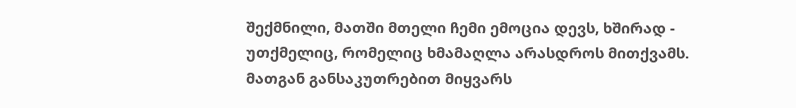შექმნილი, მათში მთელი ჩემი ემოცია დევს, ხშირად - უთქმელიც, რომელიც ხმამაღლა არასდროს მითქვამს. მათგან განსაკუთრებით მიყვარს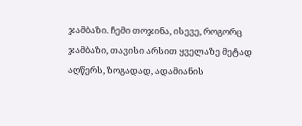ჯამბაზი. ჩემი თოჯინა, ისევე, როგორც ჯამბაზი, თავისი არსით ყველაზე მეტად აღწერს, ზოგადად, ადამიანის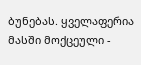ბუნებას. ყველაფერია მასში მოქცეული -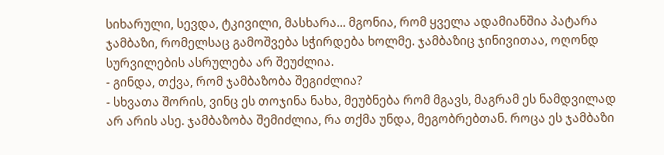სიხარული, სევდა, ტკივილი, მასხარა... მგონია, რომ ყველა ადამიანშია პატარა ჯამბაზი, რომელსაც გამოშვება სჭირდება ხოლმე. ჯამბაზიც ჯინივითაა, ოღონდ სურვილების ასრულება არ შეუძლია.
- გინდა, თქვა, რომ ჯამბაზობა შეგიძლია?
- სხვათა შორის, ვინც ეს თოჯინა ნახა, მეუბნება რომ მგავს, მაგრამ ეს ნამდვილად არ არის ასე. ჯამბაზობა შემიძლია, რა თქმა უნდა, მეგობრებთან. როცა ეს ჯამბაზი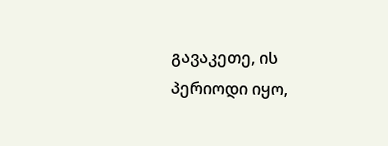გავაკეთე, ის პერიოდი იყო,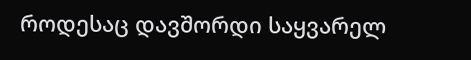როდესაც დავშორდი საყვარელ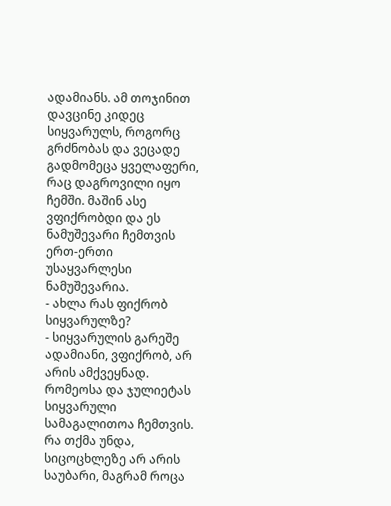ადამიანს. ამ თოჯინით დავცინე კიდეც სიყვარულს, როგორც გრძნობას და ვეცადე გადმომეცა ყველაფერი, რაც დაგროვილი იყო ჩემში. მაშინ ასე ვფიქრობდი და ეს ნამუშევარი ჩემთვის ერთ-ერთი უსაყვარლესი ნამუშევარია.
- ახლა რას ფიქრობ სიყვარულზე?
- სიყვარულის გარეშე ადამიანი, ვფიქრობ, არ არის ამქვეყნად. რომეოსა და ჯულიეტას სიყვარული სამაგალითოა ჩემთვის. რა თქმა უნდა, სიცოცხლეზე არ არის საუბარი, მაგრამ როცა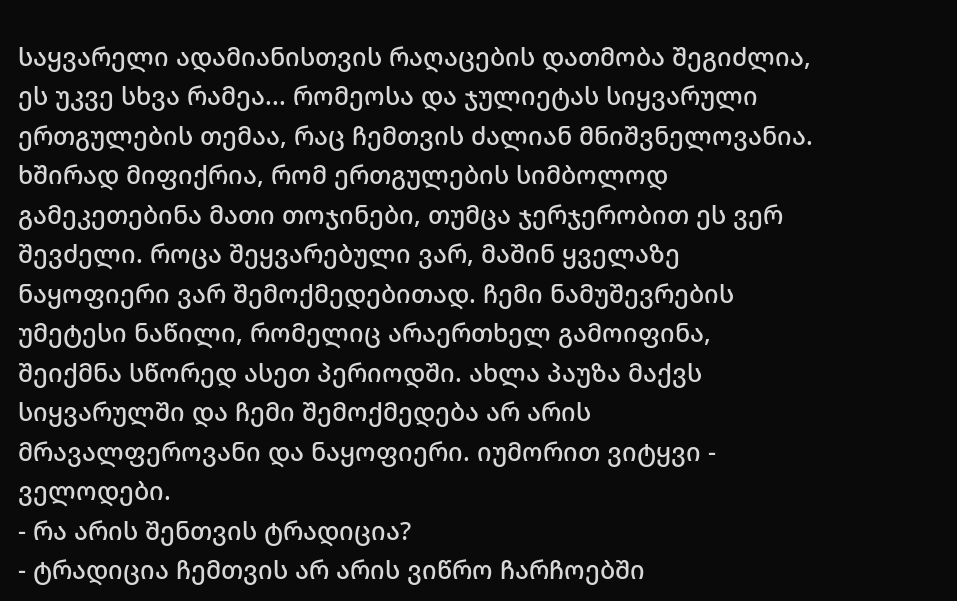საყვარელი ადამიანისთვის რაღაცების დათმობა შეგიძლია, ეს უკვე სხვა რამეა... რომეოსა და ჯულიეტას სიყვარული ერთგულების თემაა, რაც ჩემთვის ძალიან მნიშვნელოვანია. ხშირად მიფიქრია, რომ ერთგულების სიმბოლოდ გამეკეთებინა მათი თოჯინები, თუმცა ჯერჯერობით ეს ვერ შევძელი. როცა შეყვარებული ვარ, მაშინ ყველაზე ნაყოფიერი ვარ შემოქმედებითად. ჩემი ნამუშევრების უმეტესი ნაწილი, რომელიც არაერთხელ გამოიფინა, შეიქმნა სწორედ ასეთ პერიოდში. ახლა პაუზა მაქვს სიყვარულში და ჩემი შემოქმედება არ არის მრავალფეროვანი და ნაყოფიერი. იუმორით ვიტყვი - ველოდები.
- რა არის შენთვის ტრადიცია?
- ტრადიცია ჩემთვის არ არის ვიწრო ჩარჩოებში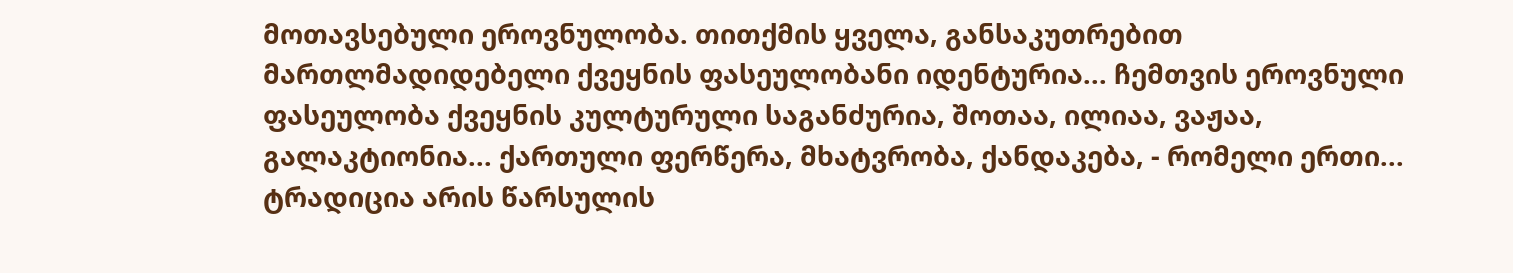მოთავსებული ეროვნულობა. თითქმის ყველა, განსაკუთრებით მართლმადიდებელი ქვეყნის ფასეულობანი იდენტურია... ჩემთვის ეროვნული ფასეულობა ქვეყნის კულტურული საგანძურია, შოთაა, ილიაა, ვაჟაა, გალაკტიონია... ქართული ფერწერა, მხატვრობა, ქანდაკება, - რომელი ერთი... ტრადიცია არის წარსულის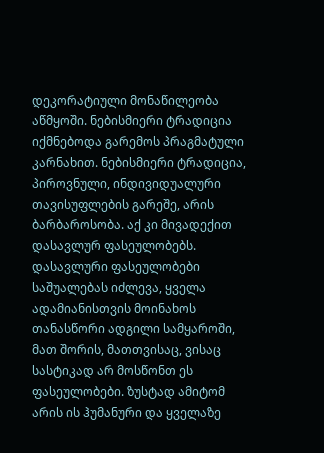დეკორატიული მონაწილეობა აწმყოში. ნებისმიერი ტრადიცია იქმნებოდა გარემოს პრაგმატული კარნახით. ნებისმიერი ტრადიცია, პიროვნული, ინდივიდუალური თავისუფლების გარეშე, არის ბარბაროსობა. აქ კი მივადექით დასავლურ ფასეულობებს. დასავლური ფასეულობები საშუალებას იძლევა, ყველა ადამიანისთვის მოინახოს თანასწორი ადგილი სამყაროში, მათ შორის, მათთვისაც, ვისაც სასტიკად არ მოსწონთ ეს ფასეულობები. ზუსტად ამიტომ არის ის ჰუმანური და ყველაზე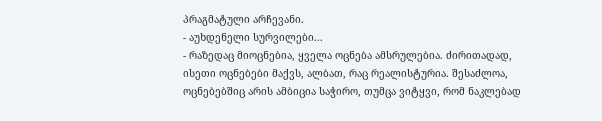პრაგმატული არჩევანი.
- აუხდენელი სურვილები...
- რაზედაც მიოცნებია, ყველა ოცნება ამსრულებია. ძირითადად, ისეთი ოცნებები მაქვს, ალბათ, რაც რეალისტურია. შესაძლოა, ოცნებებშიც არის ამბიცია საჭირო, თუმცა ვიტყვი, რომ ნაკლებად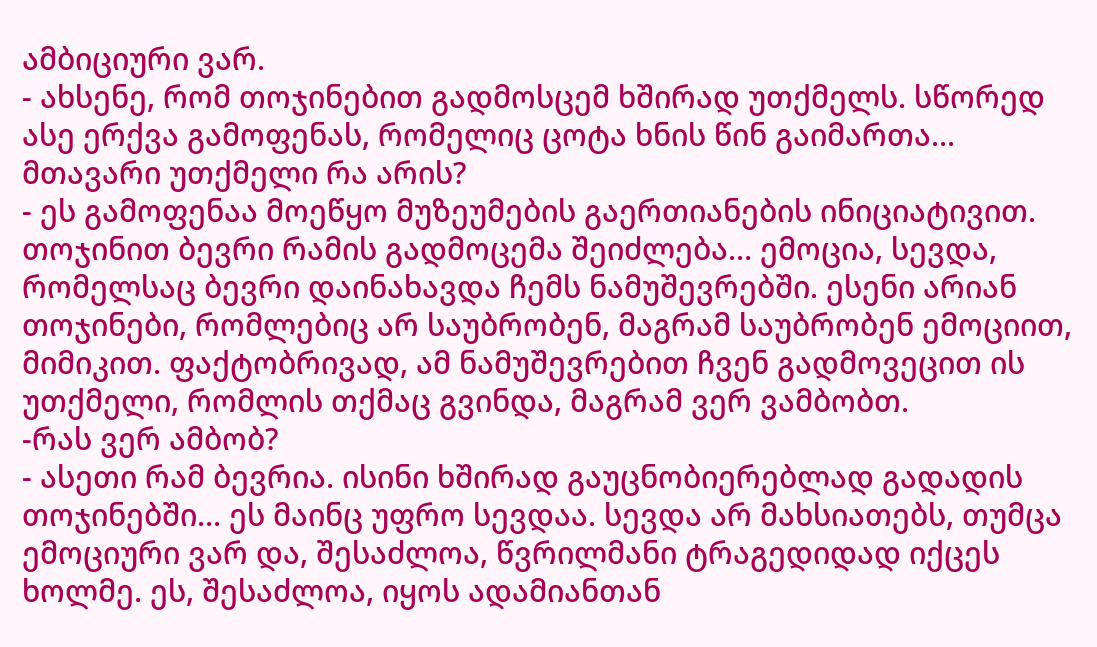ამბიციური ვარ.
- ახსენე, რომ თოჯინებით გადმოსცემ ხშირად უთქმელს. სწორედ ასე ერქვა გამოფენას, რომელიც ცოტა ხნის წინ გაიმართა... მთავარი უთქმელი რა არის?
- ეს გამოფენაა მოეწყო მუზეუმების გაერთიანების ინიციატივით. თოჯინით ბევრი რამის გადმოცემა შეიძლება… ემოცია, სევდა, რომელსაც ბევრი დაინახავდა ჩემს ნამუშევრებში. ესენი არიან თოჯინები, რომლებიც არ საუბრობენ, მაგრამ საუბრობენ ემოციით, მიმიკით. ფაქტობრივად, ამ ნამუშევრებით ჩვენ გადმოვეცით ის უთქმელი, რომლის თქმაც გვინდა, მაგრამ ვერ ვამბობთ.
-რას ვერ ამბობ?
- ასეთი რამ ბევრია. ისინი ხშირად გაუცნობიერებლად გადადის თოჯინებში... ეს მაინც უფრო სევდაა. სევდა არ მახსიათებს, თუმცა ემოციური ვარ და, შესაძლოა, წვრილმანი ტრაგედიდად იქცეს ხოლმე. ეს, შესაძლოა, იყოს ადამიანთან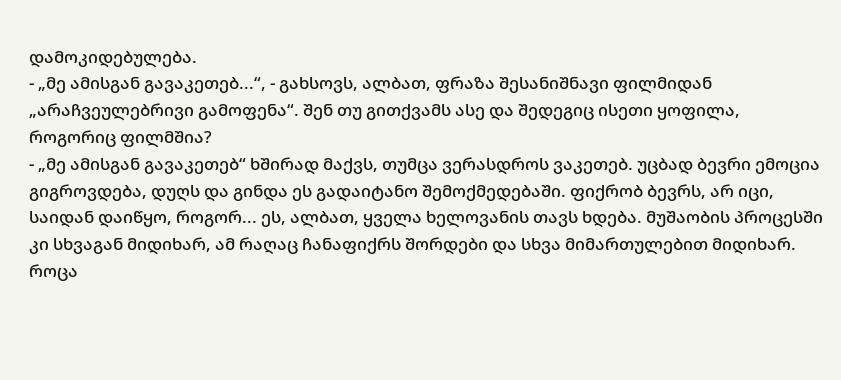დამოკიდებულება.
- „მე ამისგან გავაკეთებ...“, - გახსოვს, ალბათ, ფრაზა შესანიშნავი ფილმიდან „არაჩვეულებრივი გამოფენა“. შენ თუ გითქვამს ასე და შედეგიც ისეთი ყოფილა, როგორიც ფილმშია?
- „მე ამისგან გავაკეთებ“ ხშირად მაქვს, თუმცა ვერასდროს ვაკეთებ. უცბად ბევრი ემოცია გიგროვდება, დუღს და გინდა ეს გადაიტანო შემოქმედებაში. ფიქრობ ბევრს, არ იცი, საიდან დაიწყო, როგორ... ეს, ალბათ, ყველა ხელოვანის თავს ხდება. მუშაობის პროცესში კი სხვაგან მიდიხარ, ამ რაღაც ჩანაფიქრს შორდები და სხვა მიმართულებით მიდიხარ. როცა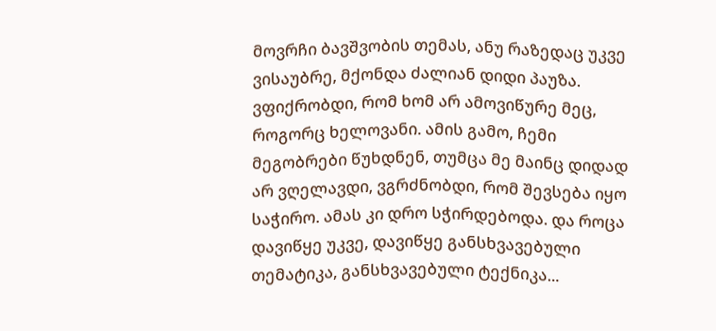მოვრჩი ბავშვობის თემას, ანუ რაზედაც უკვე ვისაუბრე, მქონდა ძალიან დიდი პაუზა. ვფიქრობდი, რომ ხომ არ ამოვიწურე მეც, როგორც ხელოვანი. ამის გამო, ჩემი მეგობრები წუხდნენ, თუმცა მე მაინც დიდად არ ვღელავდი, ვგრძნობდი, რომ შევსება იყო საჭირო. ამას კი დრო სჭირდებოდა. და როცა დავიწყე უკვე, დავიწყე განსხვავებული თემატიკა, განსხვავებული ტექნიკა...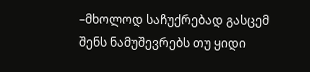–მხოლოდ საჩუქრებად გასცემ შენს ნამუშევრებს თუ ყიდი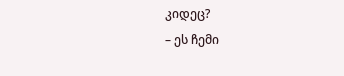კიდეც?
– ეს ჩემი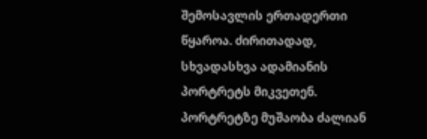შემოსავლის ერთადერთი წყაროა. ძირითადად, სხვადასხვა ადამიანის პორტრეტს მიკვეთენ. პორტრეტზე მუშაობა ძალიან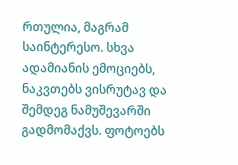რთულია, მაგრამ საინტერესო. სხვა ადამიანის ემოციებს, ნაკვთებს ვისრუტავ და შემდეგ ნამუშევარში გადმომაქვს. ფოტოებს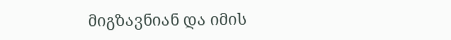მიგზავნიან და იმის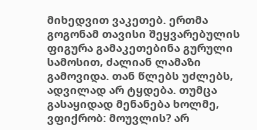მიხედვით ვაკეთებ. ერთმა გოგონამ თავისი შეყვარებულის ფიგურა გამაკეთებინა გურული სამოსით, ძალიან ლამაზი გამოვიდა. თან წლებს უძლებს, ადვილად არ ტყდება. თუმცა გასაყიდად მენანება ხოლმე, ვფიქრობ: მოუვლის? არ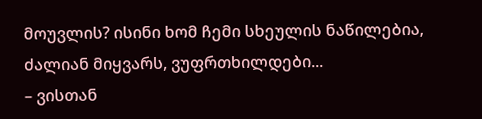მოუვლის? ისინი ხომ ჩემი სხეულის ნაწილებია, ძალიან მიყვარს, ვუფრთხილდები...
– ვისთან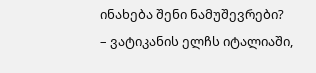ინახება შენი ნამუშევრები?
– ვატიკანის ელჩს იტალიაში,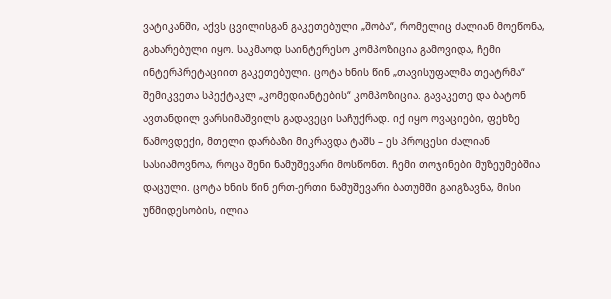ვატიკანში, აქვს ცვილისგან გაკეთებული „შობა“, რომელიც ძალიან მოეწონა, გახარებული იყო. საკმაოდ საინტერესო კომპოზიცია გამოვიდა, ჩემი ინტერპრეტაციით გაკეთებული. ცოტა ხნის წინ „თავისუფალმა თეატრმა“ შემიკვეთა სპექტაკლ „კომედიანტების“ კომპოზიცია. გავაკეთე და ბატონ ავთანდილ ვარსიმაშვილს გადავეცი საჩუქრად. იქ იყო ოვაციები, ფეხზე წამოვდექი, მთელი დარბაზი მიკრავდა ტაშს – ეს პროცესი ძალიან სასიამოვნოა, როცა შენი ნამუშევარი მოსწონთ. ჩემი თოჯინები მუზეუმებშია დაცული. ცოტა ხნის წინ ერთ-ერთი ნამუშევარი ბათუმში გაიგზავნა, მისი უწმიდესობის, ილია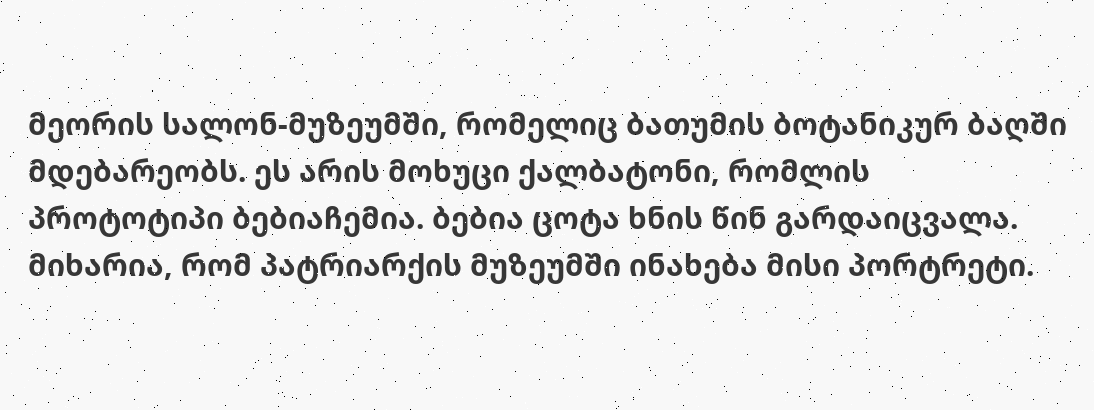მეორის სალონ-მუზეუმში, რომელიც ბათუმის ბოტანიკურ ბაღში მდებარეობს. ეს არის მოხუცი ქალბატონი, რომლის პროტოტიპი ბებიაჩემია. ბებია ცოტა ხნის წინ გარდაიცვალა. მიხარია, რომ პატრიარქის მუზეუმში ინახება მისი პორტრეტი.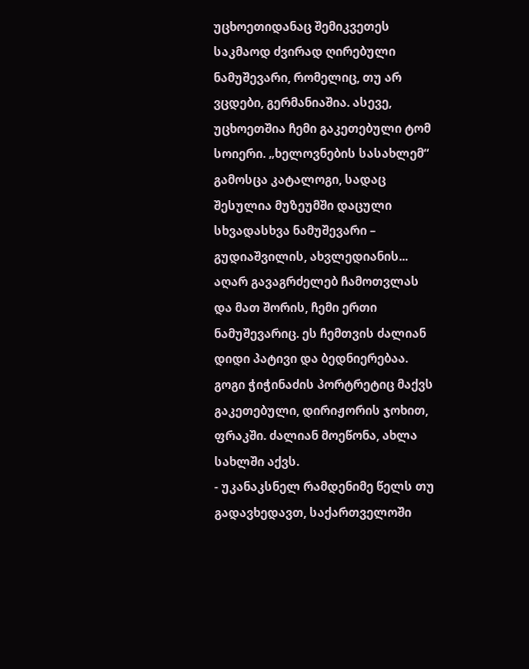უცხოეთიდანაც შემიკვეთეს საკმაოდ ძვირად ღირებული ნამუშევარი, რომელიც, თუ არ ვცდები, გერმანიაშია. ასევე, უცხოეთშია ჩემი გაკეთებული ტომ სოიერი. „ხელოვნების სასახლემ“ გამოსცა კატალოგი, სადაც შესულია მუზეუმში დაცული სხვადასხვა ნამუშევარი – გუდიაშვილის, ახვლედიანის... აღარ გავაგრძელებ ჩამოთვლას და მათ შორის, ჩემი ერთი ნამუშევარიც. ეს ჩემთვის ძალიან დიდი პატივი და ბედნიერებაა. გოგი ჭიჭინაძის პორტრეტიც მაქვს გაკეთებული, დირიჟორის ჯოხით, ფრაკში. ძალიან მოეწონა, ახლა სახლში აქვს.
- უკანაკსნელ რამდენიმე წელს თუ გადავხედავთ, საქართველოში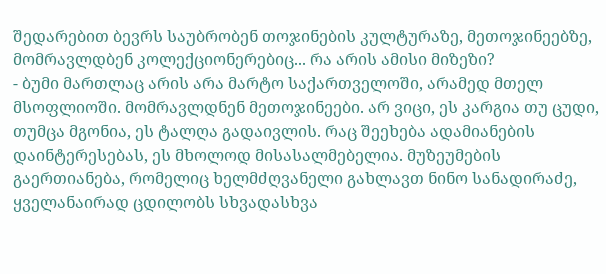შედარებით ბევრს საუბრობენ თოჯინების კულტურაზე, მეთოჯინეებზე, მომრავლდბენ კოლექციონერებიც... რა არის ამისი მიზეზი?
- ბუმი მართლაც არის არა მარტო საქართველოში, არამედ მთელ მსოფლიოში. მომრავლდნენ მეთოჯინეები. არ ვიცი, ეს კარგია თუ ცუდი, თუმცა მგონია, ეს ტალღა გადაივლის. რაც შეეხება ადამიანების დაინტერესებას, ეს მხოლოდ მისასალმებელია. მუზეუმების გაერთიანება, რომელიც ხელმძღვანელი გახლავთ ნინო სანადირაძე, ყველანაირად ცდილობს სხვადასხვა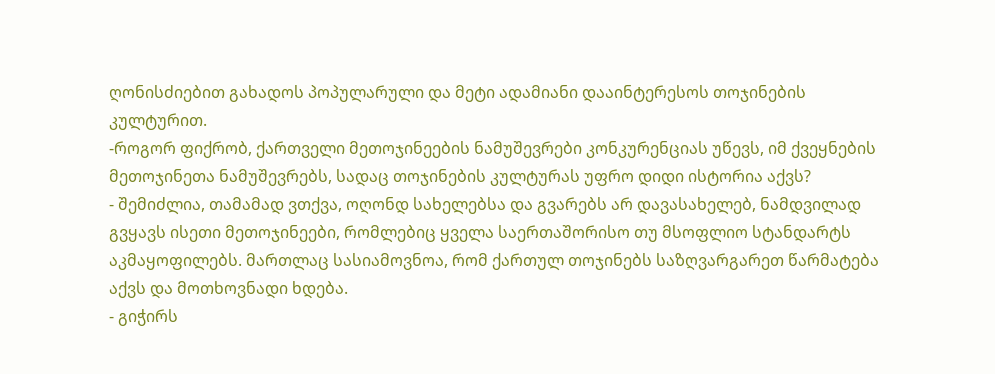ღონისძიებით გახადოს პოპულარული და მეტი ადამიანი დააინტერესოს თოჯინების კულტურით.
-როგორ ფიქრობ, ქართველი მეთოჯინეების ნამუშევრები კონკურენციას უწევს, იმ ქვეყნების მეთოჯინეთა ნამუშევრებს, სადაც თოჯინების კულტურას უფრო დიდი ისტორია აქვს?
- შემიძლია, თამამად ვთქვა, ოღონდ სახელებსა და გვარებს არ დავასახელებ, ნამდვილად გვყავს ისეთი მეთოჯინეები, რომლებიც ყველა საერთაშორისო თუ მსოფლიო სტანდარტს აკმაყოფილებს. მართლაც სასიამოვნოა, რომ ქართულ თოჯინებს საზღვარგარეთ წარმატება აქვს და მოთხოვნადი ხდება.
- გიჭირს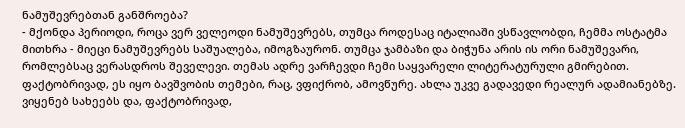ნამუშევრებთან განშროება?
- მქონდა პერიოდი, როცა ვერ ველეოდი ნამუშევრებს, თუმცა როდესაც იტალიაში ვსწავლობდი, ჩემმა ოსტატმა მითხრა - მიეცი ნამუშევრებს საშუალება, იმოგზაურონ. თუმცა ჯამბაზი და ბიჭუნა არის ის ორი ნამუშევარი, რომლებსაც ვერასდროს შეველევი. თემას ადრე ვარჩევდი ჩემი საყვარელი ლიტერატურული გმირებით. ფაქტობრივად, ეს იყო ბავშვობის თემები, რაც, ვფიქრობ, ამოვწურე. ახლა უკვე გადავედი რეალურ ადამიანებზე. ვიყენებ სახეებს და, ფაქტობრივად,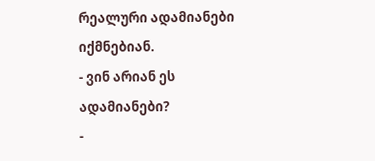რეალური ადამიანები იქმნებიან.
- ვინ არიან ეს ადამიანები?
-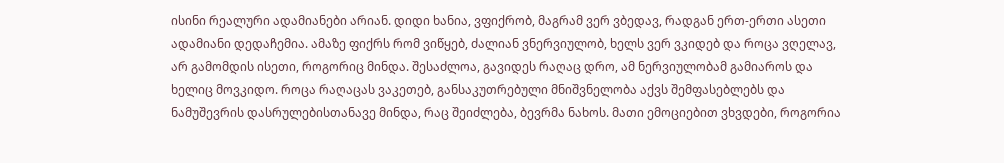ისინი რეალური ადამიანები არიან. დიდი ხანია, ვფიქრობ, მაგრამ ვერ ვბედავ, რადგან ერთ-ერთი ასეთი ადამიანი დედაჩემია. ამაზე ფიქრს რომ ვიწყებ, ძალიან ვნერვიულობ, ხელს ვერ ვკიდებ და როცა ვღელავ, არ გამომდის ისეთი, როგორიც მინდა. შესაძლოა, გავიდეს რაღაც დრო, ამ ნერვიულობამ გამიაროს და ხელიც მოვკიდო. როცა რაღაცას ვაკეთებ, განსაკუთრებული მნიშვნელობა აქვს შემფასებლებს და ნამუშევრის დასრულებისთანავე მინდა, რაც შეიძლება, ბევრმა ნახოს. მათი ემოციებით ვხვდები, როგორია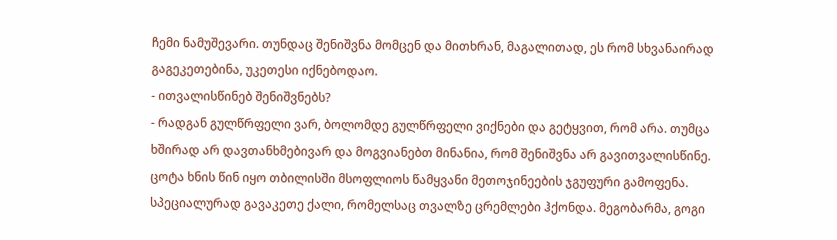ჩემი ნამუშევარი. თუნდაც შენიშვნა მომცენ და მითხრან, მაგალითად, ეს რომ სხვანაირად გაგეკეთებინა, უკეთესი იქნებოდაო.
- ითვალისწინებ შენიშვნებს?
- რადგან გულწრფელი ვარ, ბოლომდე გულწრფელი ვიქნები და გეტყვით, რომ არა. თუმცა ხშირად არ დავთანხმებივარ და მოგვიანებთ მინანია, რომ შენიშვნა არ გავითვალისწინე. ცოტა ხნის წინ იყო თბილისში მსოფლიოს წამყვანი მეთოჯინეების ჯგუფური გამოფენა. სპეციალურად გავაკეთე ქალი, რომელსაც თვალზე ცრემლები ჰქონდა. მეგობარმა, გოგი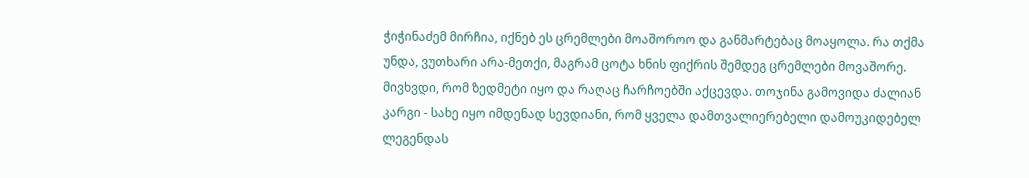ჭიჭინაძემ მირჩია, იქნებ ეს ცრემლები მოაშოროო და განმარტებაც მოაყოლა. რა თქმა უნდა, ვუთხარი არა-მეთქი, მაგრამ ცოტა ხნის ფიქრის შემდეგ ცრემლები მოვაშორე. მივხვდი, რომ ზედმეტი იყო და რაღაც ჩარჩოებში აქცევდა. თოჯინა გამოვიდა ძალიან კარგი - სახე იყო იმდენად სევდიანი, რომ ყველა დამთვალიერებელი დამოუკიდებელ ლეგენდას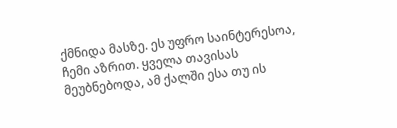ქმნიდა მასზე. ეს უფრო საინტერესოა, ჩემი აზრით. ყველა თავისას მეუბნებოდა, ამ ქალში ესა თუ ის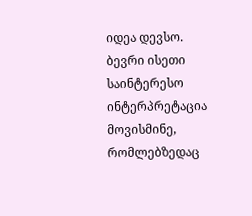იდეა დევსო. ბევრი ისეთი საინტერესო ინტერპრეტაცია მოვისმინე, რომლებზედაც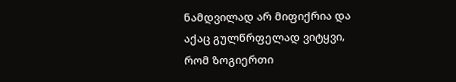ნამდვილად არ მიფიქრია და აქაც გულწრფელად ვიტყვი, რომ ზოგიერთი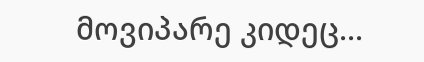მოვიპარე კიდეც...